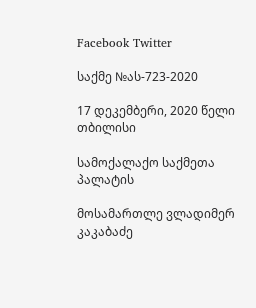Facebook Twitter

საქმე №ას-723-2020

17 დეკემბერი, 2020 წელი თბილისი

სამოქალაქო საქმეთა პალატის

მოსამართლე ვლადიმერ კაკაბაძე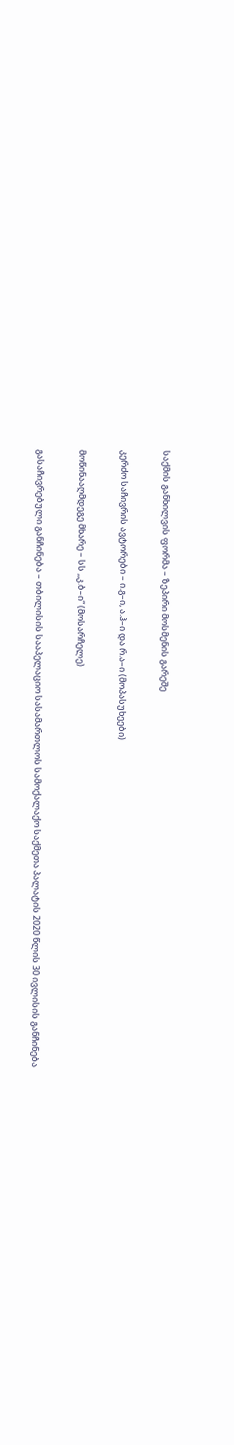საქმის განხილვის ფორმა – ზეპირი მოსმენის გარეშე

კერძო საჩივრის ავტორები – ი.გ–ი, ა.ჰ–ი და რ.ა–ი (მოპასუხეები)

მოწინააღმდეგე მხარე – სს ,,კ.ბ–ი“ (მოსარჩელე)

გასაჩივრებული განჩინება – თბილისის სააპელაციო სასამართლოს სამოქალაქო საქმეთა პალატის 2020 წლის 30 ივლისის განჩინება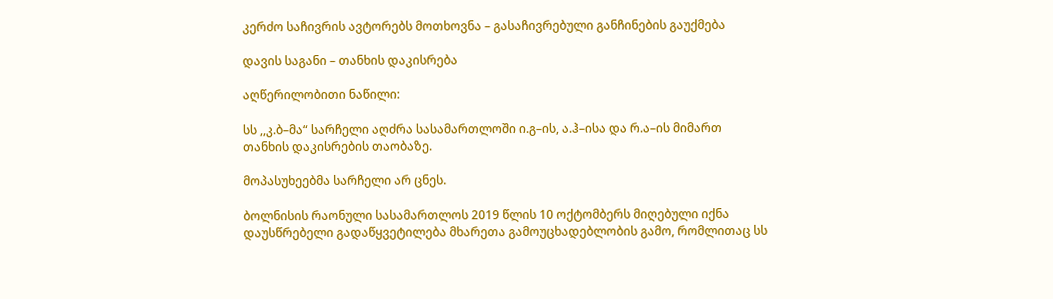კერძო საჩივრის ავტორებს მოთხოვნა – გასაჩივრებული განჩინების გაუქმება

დავის საგანი – თანხის დაკისრება

აღწერილობითი ნაწილი:

სს ,,კ.ბ–მა“ სარჩელი აღძრა სასამართლოში ი.გ–ის, ა.ჰ–ისა და რ.ა–ის მიმართ თანხის დაკისრების თაობაზე.

მოპასუხეებმა სარჩელი არ ცნეს.

ბოლნისის რაონული სასამართლოს 2019 წლის 10 ოქტომბერს მიღებული იქნა დაუსწრებელი გადაწყვეტილება მხარეთა გამოუცხადებლობის გამო, რომლითაც სს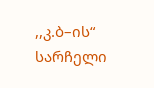,,კ.ბ–ის“ სარჩელი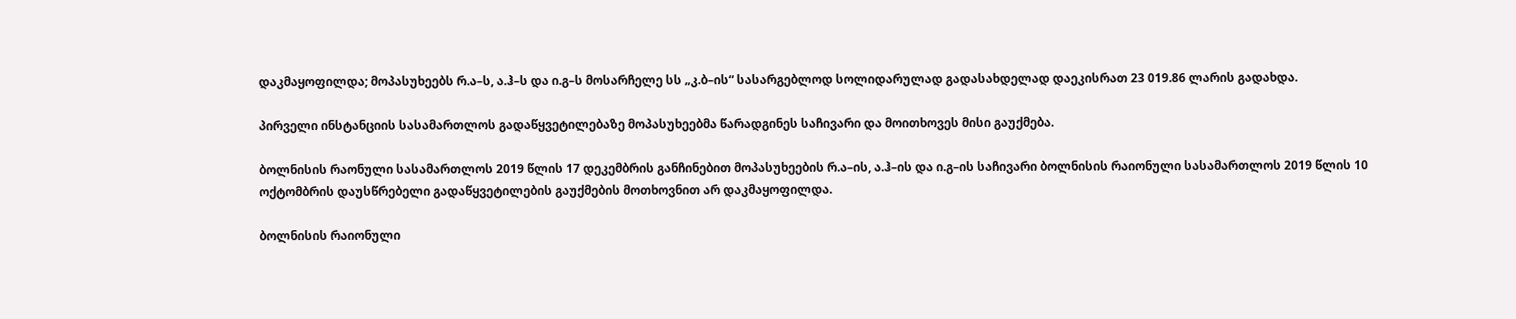დაკმაყოფილდა; მოპასუხეებს რ.ა–ს, ა.ჰ–ს და ი.გ–ს მოსარჩელე სს „კ.ბ–ის“ სასარგებლოდ სოლიდარულად გადასახდელად დაეკისრათ 23 019.86 ლარის გადახდა.

პირველი ინსტანციის სასამართლოს გადაწყვეტილებაზე მოპასუხეებმა წარადგინეს საჩივარი და მოითხოვეს მისი გაუქმება.

ბოლნისის რაონული სასამართლოს 2019 წლის 17 დეკემბრის განჩინებით მოპასუხეების რ.ა–ის, ა.ჰ–ის და ი.გ–ის საჩივარი ბოლნისის რაიონული სასამართლოს 2019 წლის 10 ოქტომბრის დაუსწრებელი გადაწყვეტილების გაუქმების მოთხოვნით არ დაკმაყოფილდა.

ბოლნისის რაიონული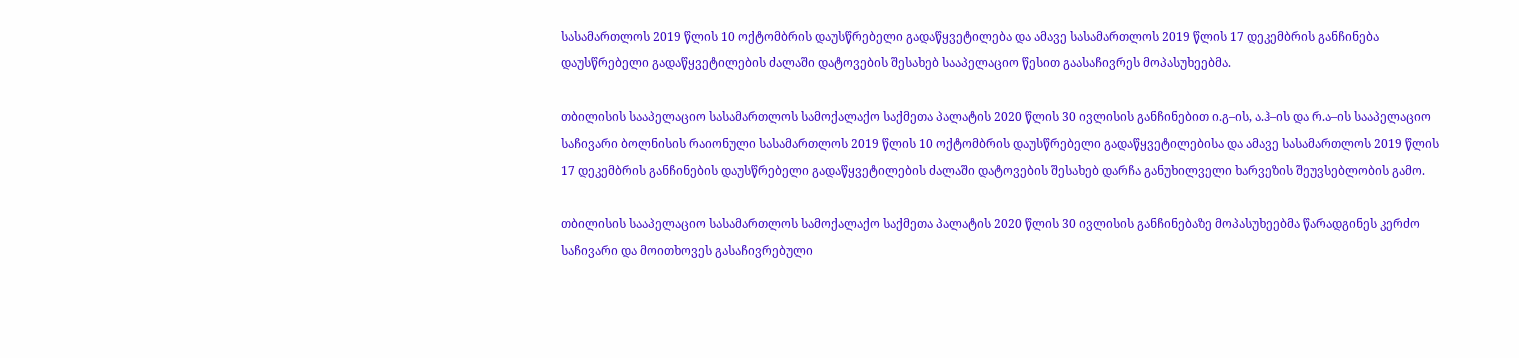სასამართლოს 2019 წლის 10 ოქტომბრის დაუსწრებელი გადაწყვეტილება და ამავე სასამართლოს 2019 წლის 17 დეკემბრის განჩინება დაუსწრებელი გადაწყვეტილების ძალაში დატოვების შესახებ სააპელაციო წესით გაასაჩივრეს მოპასუხეებმა.

თბილისის სააპელაციო სასამართლოს სამოქალაქო საქმეთა პალატის 2020 წლის 30 ივლისის განჩინებით ი.გ–ის, ა.ჰ–ის და რ.ა–ის სააპელაციო საჩივარი ბოლნისის რაიონული სასამართლოს 2019 წლის 10 ოქტომბრის დაუსწრებელი გადაწყვეტილებისა და ამავე სასამართლოს 2019 წლის 17 დეკემბრის განჩინების დაუსწრებელი გადაწყვეტილების ძალაში დატოვების შესახებ დარჩა განუხილველი ხარვეზის შეუვსებლობის გამო.

თბილისის სააპელაციო სასამართლოს სამოქალაქო საქმეთა პალატის 2020 წლის 30 ივლისის განჩინებაზე მოპასუხეებმა წარადგინეს კერძო საჩივარი და მოითხოვეს გასაჩივრებული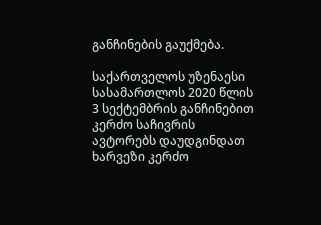განჩინების გაუქმება.

საქართველოს უზენაესი სასამართლოს 2020 წლის 3 სექტემბრის განჩინებით კერძო საჩივრის ავტორებს დაუდგინდათ ხარვეზი კერძო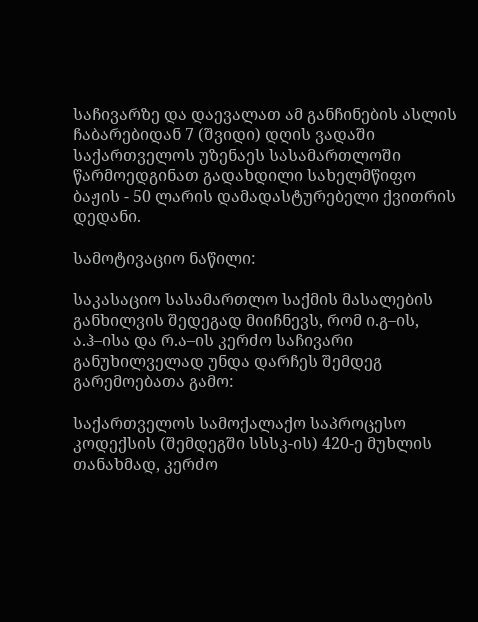საჩივარზე და დაევალათ ამ განჩინების ასლის ჩაბარებიდან 7 (შვიდი) დღის ვადაში საქართველოს უზენაეს სასამართლოში წარმოედგინათ გადახდილი სახელმწიფო ბაჟის - 50 ლარის დამადასტურებელი ქვითრის დედანი.

სამოტივაციო ნაწილი:

საკასაციო სასამართლო საქმის მასალების განხილვის შედეგად მიიჩნევს, რომ ი.გ–ის, ა.ჰ–ისა და რ.ა–ის კერძო საჩივარი განუხილველად უნდა დარჩეს შემდეგ გარემოებათა გამო:

საქართველოს სამოქალაქო საპროცესო კოდექსის (შემდეგში სსსკ-ის) 420-ე მუხლის თანახმად, კერძო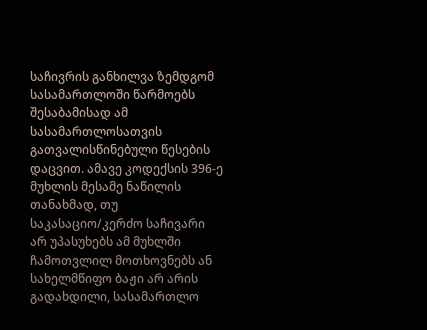საჩივრის განხილვა ზემდგომ სასამართლოში წარმოებს შესაბამისად ამ სასამართლოსათვის გათვალისწინებული წესების დაცვით. ამავე კოდექსის 396-ე მუხლის მესამე ნაწილის თანახმად, თუ საკასაციო/კერძო საჩივარი არ უპასუხებს ამ მუხლში ჩამოთვლილ მოთხოვნებს ან სახელმწიფო ბაჟი არ არის გადახდილი, სასამართლო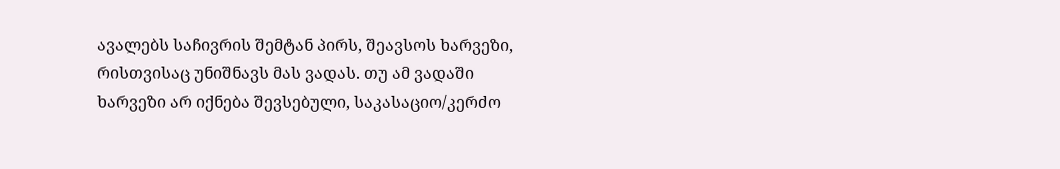ავალებს საჩივრის შემტან პირს, შეავსოს ხარვეზი, რისთვისაც უნიშნავს მას ვადას. თუ ამ ვადაში ხარვეზი არ იქნება შევსებული, საკასაციო/კერძო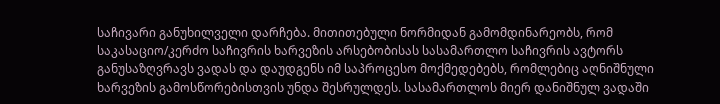საჩივარი განუხილველი დარჩება. მითითებული ნორმიდან გამომდინარეობს, რომ საკასაციო/კერძო საჩივრის ხარვეზის არსებობისას სასამართლო საჩივრის ავტორს განუსაზღვრავს ვადას და დაუდგენს იმ საპროცესო მოქმედებებს, რომლებიც აღნიშნული ხარვეზის გამოსწორებისთვის უნდა შესრულდეს. სასამართლოს მიერ დანიშნულ ვადაში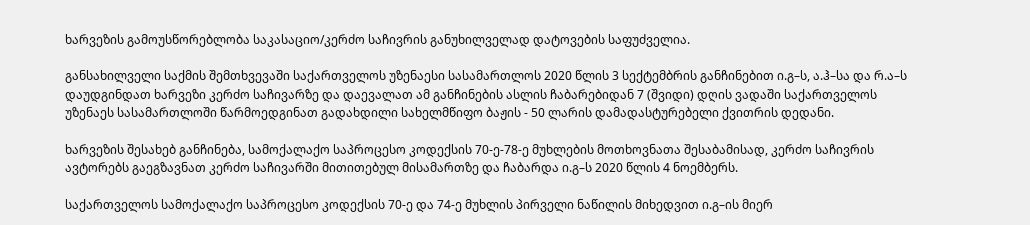ხარვეზის გამოუსწორებლობა საკასაციო/კერძო საჩივრის განუხილველად დატოვების საფუძველია.

განსახილველი საქმის შემთხვევაში საქართველოს უზენაესი სასამართლოს 2020 წლის 3 სექტემბრის განჩინებით ი.გ–ს, ა.ჰ–სა და რ.ა–ს დაუდგინდათ ხარვეზი კერძო საჩივარზე და დაევალათ ამ განჩინების ასლის ჩაბარებიდან 7 (შვიდი) დღის ვადაში საქართველოს უზენაეს სასამართლოში წარმოედგინათ გადახდილი სახელმწიფო ბაჟის - 50 ლარის დამადასტურებელი ქვითრის დედანი.

ხარვეზის შესახებ განჩინება, სამოქალაქო საპროცესო კოდექსის 70-ე-78-ე მუხლების მოთხოვნათა შესაბამისად, კერძო საჩივრის ავტორებს გაეგზავნათ კერძო საჩივარში მითითებულ მისამართზე და ჩაბარდა ი.გ–ს 2020 წლის 4 ნოემბერს.

საქართველოს სამოქალაქო საპროცესო კოდექსის 70-ე და 74-ე მუხლის პირველი ნაწილის მიხედვით ი.გ–ის მიერ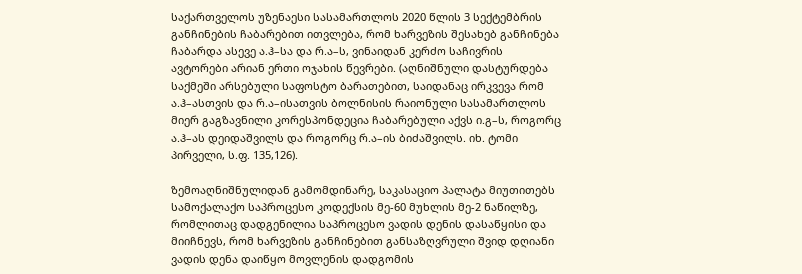საქართველოს უზენაესი სასამართლოს 2020 წლის 3 სექტემბრის განჩინების ჩაბარებით ითვლება, რომ ხარვეზის შესახებ განჩინება ჩაბარდა ასევე ა.ჰ–სა და რ.ა–ს, ვინაიდან კერძო საჩივრის ავტორები არიან ერთი ოჯახის წევრები. (აღნიშნული დასტურდება საქმეში არსებული საფოსტო ბარათებით, საიდანაც ირკვევა რომ ა.ჰ–ასთვის და რ.ა–ისათვის ბოლნისის რაიონული სასამართლოს მიერ გაგზავნილი კორესპონდეცია ჩაბარებული აქვს ი.გ–ს, როგორც ა.ჰ–ას დეიდაშვილს და როგორც რ.ა–ის ბიძაშვილს. იხ. ტომი პირველი, ს.ფ. 135,126).

ზემოაღნიშნულიდან გამომდინარე, საკასაციო პალატა მიუთითებს სამოქალაქო საპროცესო კოდექსის მე-60 მუხლის მე-2 ნაწილზე, რომლითაც დადგენილია საპროცესო ვადის დენის დასაწყისი და მიიჩნევს, რომ ხარვეზის განჩინებით განსაზღვრული შვიდ დღიანი ვადის დენა დაიწყო მოვლენის დადგომის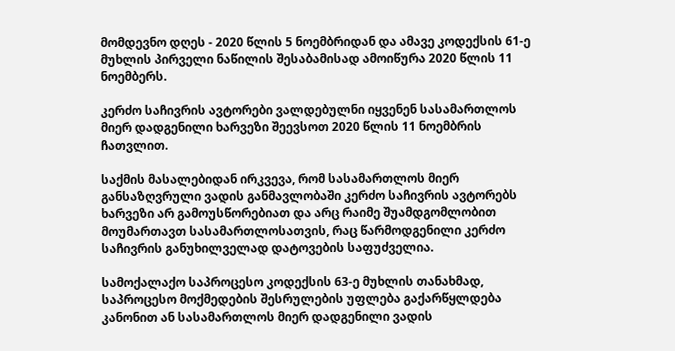მომდევნო დღეს - 2020 წლის 5 ნოემბრიდან და ამავე კოდექსის 61-ე მუხლის პირველი ნაწილის შესაბამისად ამოიწურა 2020 წლის 11 ნოემბერს.

კერძო საჩივრის ავტორები ვალდებულნი იყვენენ სასამართლოს მიერ დადგენილი ხარვეზი შეევსოთ 2020 წლის 11 ნოემბრის ჩათვლით.

საქმის მასალებიდან ირკვევა, რომ სასამართლოს მიერ განსაზღვრული ვადის განმავლობაში კერძო საჩივრის ავტორებს ხარვეზი არ გამოუსწორებიათ და არც რაიმე შუამდგომლობით მოუმართავთ სასამართლოსათვის, რაც წარმოდგენილი კერძო საჩივრის განუხილველად დატოვების საფუძველია.

სამოქალაქო საპროცესო კოდექსის 63-ე მუხლის თანახმად, საპროცესო მოქმედების შესრულების უფლება გაქარწყლდება კანონით ან სასამართლოს მიერ დადგენილი ვადის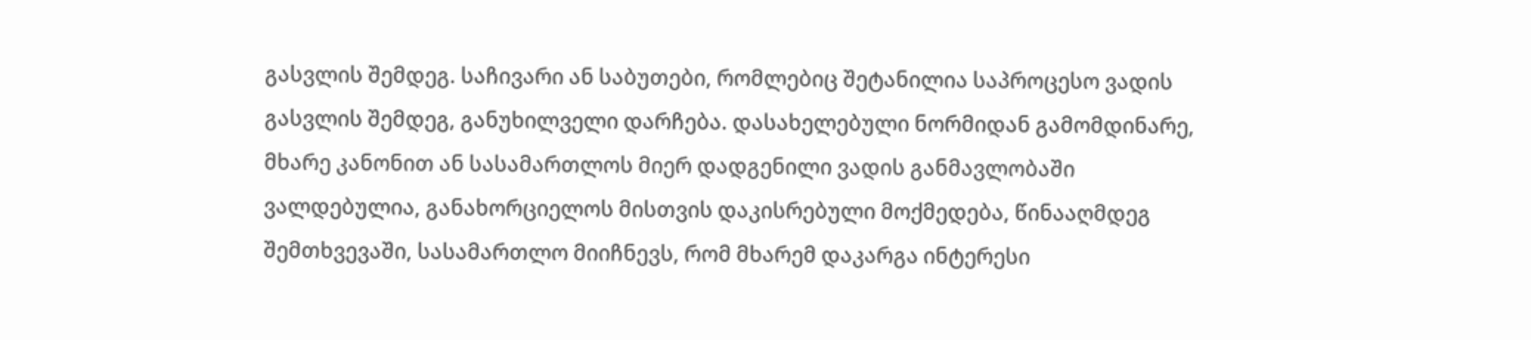გასვლის შემდეგ. საჩივარი ან საბუთები, რომლებიც შეტანილია საპროცესო ვადის გასვლის შემდეგ, განუხილველი დარჩება. დასახელებული ნორმიდან გამომდინარე, მხარე კანონით ან სასამართლოს მიერ დადგენილი ვადის განმავლობაში ვალდებულია, განახორციელოს მისთვის დაკისრებული მოქმედება, წინააღმდეგ შემთხვევაში, სასამართლო მიიჩნევს, რომ მხარემ დაკარგა ინტერესი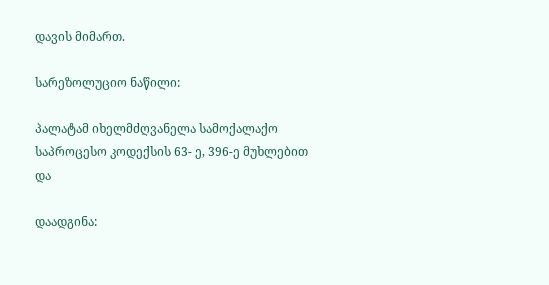დავის მიმართ.

სარეზოლუციო ნაწილი:

პალატამ იხელმძღვანელა სამოქალაქო საპროცესო კოდექსის 63- ე, 396-ე მუხლებით და

დაადგინა: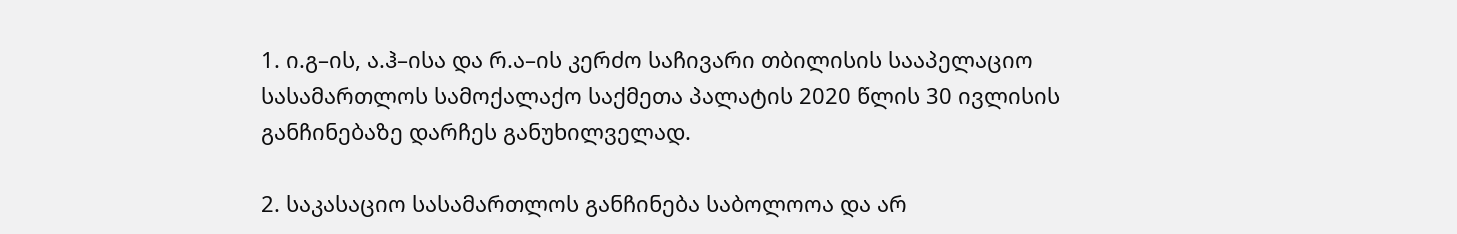1. ი.გ–ის, ა.ჰ–ისა და რ.ა–ის კერძო საჩივარი თბილისის სააპელაციო სასამართლოს სამოქალაქო საქმეთა პალატის 2020 წლის 30 ივლისის განჩინებაზე დარჩეს განუხილველად.

2. საკასაციო სასამართლოს განჩინება საბოლოოა და არ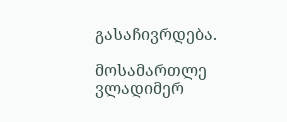გასაჩივრდება.

მოსამართლე ვლადიმერ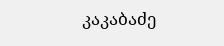კაკაბაძე